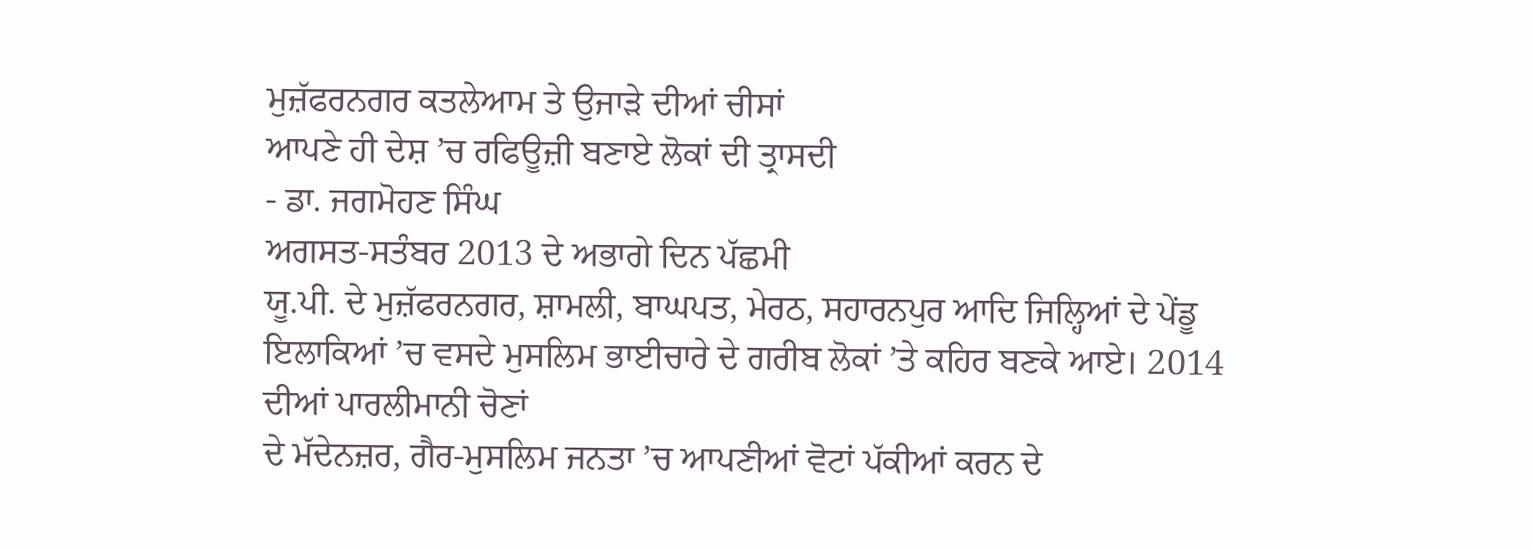ਮੁਜ਼ੱਫਰਨਗਰ ਕਤਲੇਆਮ ਤੇ ਉਜਾੜੇ ਦੀਆਂ ਚੀਸਾਂ
ਆਪਣੇ ਹੀ ਦੇਸ਼ ’ਚ ਰਫਿਊਜ਼ੀ ਬਣਾਏ ਲੋਕਾਂ ਦੀ ਤ੍ਰਾਸਦੀ
- ਡਾ. ਜਗਮੋਹਣ ਸਿੰਘ
ਅਗਸਤ-ਸਤੰਬਰ 2013 ਦੇ ਅਭਾਗੇ ਦਿਨ ਪੱਛਮੀ
ਯੂ.ਪੀ. ਦੇ ਮੁਜ਼ੱਫਰਨਗਰ, ਸ਼ਾਮਲੀ, ਬਾਘਪਤ, ਮੇਰਠ, ਸਹਾਰਨਪੁਰ ਆਦਿ ਜਿਲ੍ਹਿਆਂ ਦੇ ਪੇਂਡੂ ਇਲਾਕਿਆਂ ’ਚ ਵਸਦੇ ਮੁਸਲਿਮ ਭਾਈਚਾਰੇ ਦੇ ਗਰੀਬ ਲੋਕਾਂ ’ਤੇ ਕਹਿਰ ਬਣਕੇ ਆਏ। 2014 ਦੀਆਂ ਪਾਰਲੀਮਾਨੀ ਚੋਣਾਂ
ਦੇ ਮੱਦੇਨਜ਼ਰ, ਗੈਰ-ਮੁਸਲਿਮ ਜਨਤਾ ’ਚ ਆਪਣੀਆਂ ਵੋਟਾਂ ਪੱਕੀਆਂ ਕਰਨ ਦੇ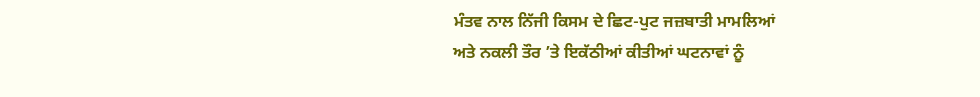ਮੰਤਵ ਨਾਲ ਨਿੱਜੀ ਕਿਸਮ ਦੇ ਛਿਟ-ਪੁਟ ਜਜ਼ਬਾਤੀ ਮਾਮਲਿਆਂ
ਅਤੇ ਨਕਲੀ ਤੌਰ ’ਤੇ ਇਕੱਠੀਆਂ ਕੀਤੀਆਂ ਘਟਨਾਵਾਂ ਨੂੰ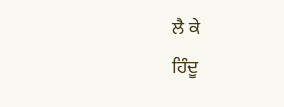ਲੈ ਕੇ
ਹਿੰਦੂ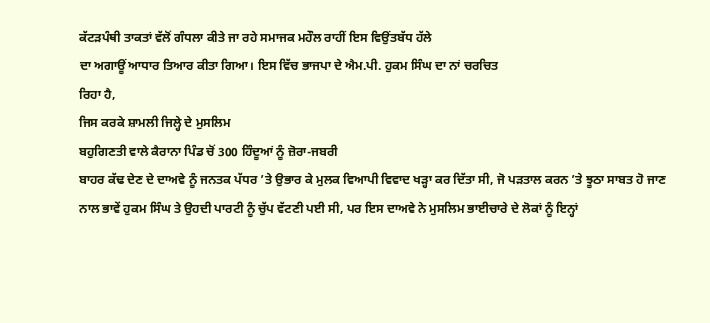ਕੱਟੜਪੰਥੀ ਤਾਕਤਾਂ ਵੱਲੋਂ ਗੰਧਲਾ ਕੀਤੇ ਜਾ ਰਹੇ ਸਮਾਜਕ ਮਹੌਲ ਰਾਹੀਂ ਇਸ ਵਿਉਂਤਬੱਧ ਹੱਲੇ
ਦਾ ਅਗਾਊਂ ਆਧਾਰ ਤਿਆਰ ਕੀਤਾ ਗਿਆ। ਇਸ ਵਿੱਚ ਭਾਜਪਾ ਦੇ ਐਮ.ਪੀ. ਹੁਕਮ ਸਿੰਘ ਦਾ ਨਾਂ ਚਰਚਿਤ
ਰਿਹਾ ਹੈ,
ਜਿਸ ਕਰਕੇ ਸ਼ਾਮਲੀ ਜਿਲ੍ਹੇ ਦੇ ਮੁਸਲਿਮ
ਬਹੁਗਿਣਤੀ ਵਾਲੇ ਕੈਰਾਨਾ ਪਿੰਡ ਚੋਂ 300 ਹਿੰਦੂਆਂ ਨੂੰ ਜ਼ੋਰਾ-ਜਬਰੀ
ਬਾਹਰ ਕੱਢ ਦੇਣ ਦੇ ਦਾਅਵੇ ਨੂੰ ਜਨਤਕ ਪੱਧਰ ’ਤੇ ਉਭਾਰ ਕੇ ਮੁਲਕ ਵਿਆਪੀ ਵਿਵਾਦ ਖੜ੍ਹਾ ਕਰ ਦਿੱਤਾ ਸੀ, ਜੋ ਪੜਤਾਲ ਕਰਨ ’ਤੇ ਝੂਠਾ ਸਾਬਤ ਹੋ ਜਾਣ
ਨਾਲ ਭਾਵੇਂ ਹੁਕਮ ਸਿੰਘ ਤੇ ਉਹਦੀ ਪਾਰਟੀ ਨੂੰ ਚੁੱਪ ਵੱਟਣੀ ਪਈ ਸੀ, ਪਰ ਇਸ ਦਾਅਵੇ ਨੇ ਮੁਸਲਿਮ ਭਾਈਚਾਰੇ ਦੇ ਲੋਕਾਂ ਨੂੰ ਇਨ੍ਹਾਂ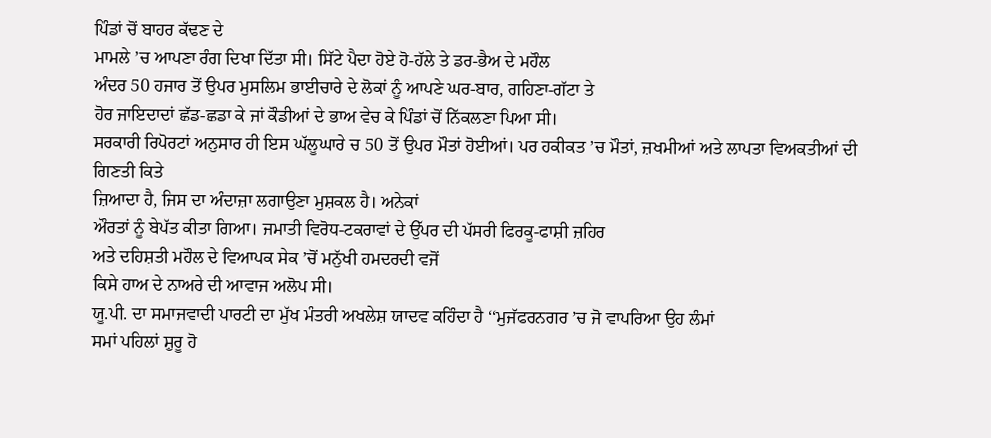ਪਿੰਡਾਂ ਚੋਂ ਬਾਹਰ ਕੱਢਣ ਦੇ
ਮਾਮਲੇ ’ਚ ਆਪਣਾ ਰੰਗ ਦਿਖਾ ਦਿੱਤਾ ਸੀ। ਸਿੱਟੇ ਪੈਦਾ ਹੋਏ ਹੋ-ਹੱਲੇ ਤੇ ਡਰ-ਭੈਅ ਦੇ ਮਹੌਲ
ਅੰਦਰ 50 ਹਜਾਰ ਤੋਂ ਉਪਰ ਮੁਸਲਿਮ ਭਾਈਚਾਰੇ ਦੇ ਲੋਕਾਂ ਨੂੰ ਆਪਣੇ ਘਰ-ਬਾਰ, ਗਹਿਣਾ-ਗੱਟਾ ਤੇ
ਹੋਰ ਜਾਇਦਾਦਾਂ ਛੱਡ-ਛਡਾ ਕੇ ਜਾਂ ਕੌਡੀਆਂ ਦੇ ਭਾਅ ਵੇਚ ਕੇ ਪਿੰਡਾਂ ਚੋਂ ਨਿੱਕਲਣਾ ਪਿਆ ਸੀ।
ਸਰਕਾਰੀ ਰਿਪੋਰਟਾਂ ਅਨੁਸਾਰ ਹੀ ਇਸ ਘੱਲੂਘਾਰੇ ਚ 50 ਤੋਂ ਉਪਰ ਮੌਤਾਂ ਹੋਈਆਂ। ਪਰ ਹਕੀਕਤ ’ਚ ਮੌਤਾਂ, ਜ਼ਖਮੀਆਂ ਅਤੇ ਲਾਪਤਾ ਵਿਅਕਤੀਆਂ ਦੀ ਗਿਣਤੀ ਕਿਤੇ
ਜ਼ਿਆਦਾ ਹੈ, ਜਿਸ ਦਾ ਅੰਦਾਜ਼ਾ ਲਗਾਉਣਾ ਮੁਸ਼ਕਲ ਹੈ। ਅਨੇਕਾਂ
ਔਰਤਾਂ ਨੂੰ ਬੇਪੱਤ ਕੀਤਾ ਗਿਆ। ਜਮਾਤੀ ਵਿਰੋਧ-ਟਕਰਾਵਾਂ ਦੇ ਉੱਪਰ ਦੀ ਪੱਸਰੀ ਫਿਰਕੂ-ਫਾਸ਼ੀ ਜ਼ਹਿਰ
ਅਤੇ ਦਹਿਸ਼ਤੀ ਮਹੌਲ ਦੇ ਵਿਆਪਕ ਸੇਕ ’ਚੋਂ ਮਨੁੱਖੀ ਹਮਦਰਦੀ ਵਜੋਂ
ਕਿਸੇ ਹਾਅ ਦੇ ਨਾਅਰੇ ਦੀ ਆਵਾਜ ਅਲੋਪ ਸੀ।
ਯੂ.ਪੀ. ਦਾ ਸਮਾਜਵਾਦੀ ਪਾਰਟੀ ਦਾ ਮੁੱਖ ਮੰਤਰੀ ਅਖਲੇਸ਼ ਯਾਦਵ ਕਹਿੰਦਾ ਹੈ ‘‘ਮੁਜੱਫਰਨਗਰ ’ਚ ਜੋ ਵਾਪਰਿਆ ਉਹ ਲੰਮਾਂ
ਸਮਾਂ ਪਹਿਲਾਂ ਸ਼ੁਰੂ ਹੋ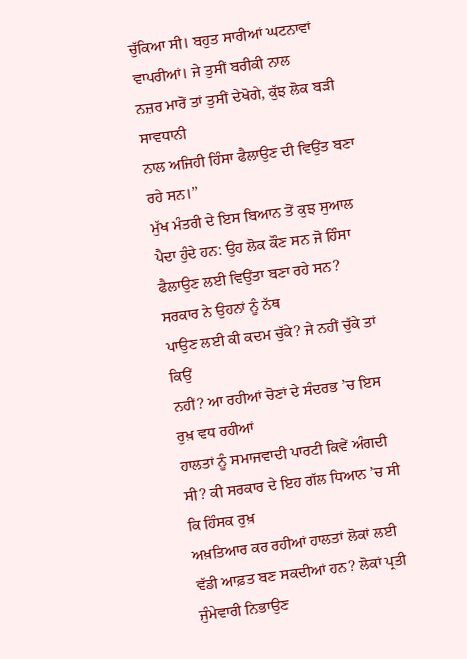ਚੁੱਕਿਆ ਸੀ। ਬਹੁਤ ਸਾਰੀਆਂ ਘਟਨਾਵਾਂ ਵਾਪਰੀਆਂ। ਜੇ ਤੁਸੀਂ ਬਰੀਕੀ ਨਾਲ
ਨਜ਼ਰ ਮਾਰੋਂ ਤਾਂ ਤੁਸੀਂ ਦੇਖੋਗੇ, ਕੁੱਝ ਲੋਕ ਬੜੀ ਸਾਵਧਾਨੀ
ਨਾਲ ਅਜਿਹੀ ਹਿੰਸਾ ਫੈਲਾਉਣ ਦੀ ਵਿਉਂਤ ਬਣਾ ਰਹੇ ਸਨ।’’
ਮੁੱਖ ਮੰਤਰੀ ਦੇ ਇਸ ਬਿਆਨ ਤੋਂ ਕੁਝ ਸੁਆਲ ਪੈਦਾ ਹੁੰਦੇ ਹਨ: ਉਹ ਲੋਕ ਕੌਣ ਸਨ ਜੋ ਹਿੰਸਾ
ਫੈਲਾਉਣ ਲਈ ਵਿਉਂਤਾ ਬਣਾ ਰਹੇ ਸਨ? ਸਰਕਾਰ ਨੇ ਉਹਨਾਂ ਨੂੰ ਨੱਥ
ਪਾਉਣ ਲਈ ਕੀ ਕਦਮ ਚੁੱਕੇ? ਜੇ ਨਹੀਂ ਚੁੱਕੇ ਤਾਂ ਕਿਉਂ
ਨਹੀਂ? ਆ ਰਹੀਆਂ ਚੋਣਾਂ ਦੇ ਸੰਦਰਭ ’ਚ ਇਸ ਰੁਖ਼ ਵਧ ਰਹੀਆਂ
ਹਾਲਤਾਂ ਨੂੰ ਸਮਾਜਵਾਦੀ ਪਾਰਟੀ ਕਿਵੇਂ ਅੰਗਦੀ ਸੀ? ਕੀ ਸਰਕਾਰ ਦੇ ਇਹ ਗੱਲ ਧਿਆਨ ’ਚ ਸੀ ਕਿ ਹਿੰਸਕ ਰੁਖ਼
ਅਖ਼ਤਿਆਰ ਕਰ ਰਹੀਆਂ ਹਾਲਤਾਂ ਲੋਕਾਂ ਲਈ ਵੱਡੀ ਆਫ਼ਤ ਬਣ ਸਕਦੀਆਂ ਹਨ? ਲੋਕਾਂ ਪ੍ਰਤੀ ਜੁੰਮੇਵਾਰੀ ਨਿਭਾਉਣ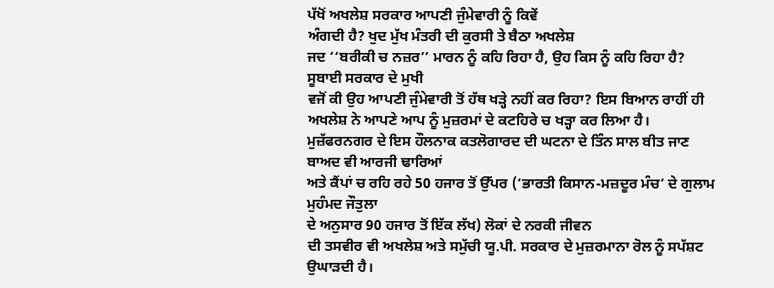ਪੱਖੋਂ ਅਖਲੇਸ਼ ਸਰਕਾਰ ਆਪਣੀ ਜੁੰਮੇਵਾਰੀ ਨੂੰ ਕਿਵੇਂ
ਅੰਗਦੀ ਹੈ? ਖੁਦ ਮੁੱਖ ਮੰਤਰੀ ਦੀ ਕੁਰਸੀ ਤੇ ਬੈਠਾ ਅਖਲੇਸ਼
ਜਦ ‘‘ਬਰੀਕੀ ਚ ਨਜ਼ਰ’’ ਮਾਰਨ ਨੂੰ ਕਹਿ ਰਿਹਾ ਹੈ, ਉਹ ਕਿਸ ਨੂੰ ਕਹਿ ਰਿਹਾ ਹੈ? ਸੂਬਾਈ ਸਰਕਾਰ ਦੇ ਮੁਖੀ
ਵਜੋਂ ਕੀ ਉਹ ਆਪਣੀ ਜੁੰਮੇਵਾਰੀ ਤੋਂ ਹੱਥ ਖੜ੍ਹੇ ਨਹੀਂ ਕਰ ਰਿਹਾ? ਇਸ ਬਿਆਨ ਰਾਹੀਂ ਹੀ ਅਖਲੇਸ਼ ਨੇ ਆਪਣੇ ਆਪ ਨੂੰ ਮੁਜ਼ਰਮਾਂ ਦੇ ਕਟਹਿਰੇ ਚ ਖੜ੍ਹਾ ਕਰ ਲਿਆ ਹੈ।
ਮੁਜ਼ੱਫਰਨਗਰ ਦੇ ਇਸ ਹੌਲਨਾਕ ਕਤਲੋਗਾਰਦ ਦੀ ਘਟਨਾ ਦੇ ਤਿੰਨ ਸਾਲ ਬੀਤ ਜਾਣ ਬਾਅਦ ਵੀ ਆਰਜੀ ਢਾਰਿਆਂ
ਅਤੇ ਕੈਂਪਾਂ ਚ ਰਹਿ ਰਹੇ 50 ਹਜਾਰ ਤੋਂ ਉੱਪਰ (‘ਭਾਰਤੀ ਕਿਸਾਨ-ਮਜ਼ਦੂਰ ਮੰਚ’ ਦੇ ਗੁਲਾਮ ਮੁਹੰਮਦ ਜੌਤੁਲਾ
ਦੇ ਅਨੁਸਾਰ 90 ਹਜਾਰ ਤੋਂ ਇੱਕ ਲੱਖ) ਲੋਕਾਂ ਦੇ ਨਰਕੀ ਜੀਵਨ
ਦੀ ਤਸਵੀਰ ਵੀ ਅਖਲੇਸ਼ ਅਤੇ ਸਮੁੱਚੀ ਯੂ.ਪੀ. ਸਰਕਾਰ ਦੇ ਮੁਜ਼ਰਮਾਨਾ ਰੋਲ ਨੂੰ ਸਪੱਸ਼ਟ ਉਘਾੜਦੀ ਹੈ।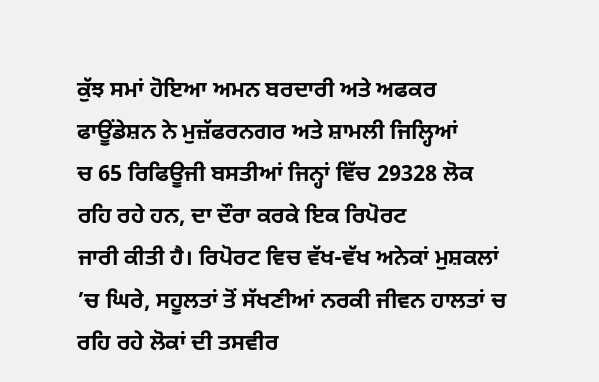ਕੁੱਝ ਸਮਾਂ ਹੋਇਆ ਅਮਨ ਬਰਦਾਰੀ ਅਤੇ ਅਫਕਰ ਫਾਊਂਡੇਸ਼ਨ ਨੇ ਮੁਜ਼ੱਫਰਨਗਰ ਅਤੇ ਸ਼ਾਮਲੀ ਜਿਲ੍ਹਿਆਂ
ਚ 65 ਰਿਫਿਊਜੀ ਬਸਤੀਆਂ ਜਿਨ੍ਹਾਂ ਵਿੱਚ 29328 ਲੋਕ ਰਹਿ ਰਹੇ ਹਨ, ਦਾ ਦੌਰਾ ਕਰਕੇ ਇਕ ਰਿਪੋਰਟ
ਜਾਰੀ ਕੀਤੀ ਹੈ। ਰਿਪੋਰਟ ਵਿਚ ਵੱਖ-ਵੱਖ ਅਨੇਕਾਂ ਮੁਸ਼ਕਲਾਂ ’ਚ ਘਿਰੇ, ਸਹੂਲਤਾਂ ਤੋਂ ਸੱਖਣੀਆਂ ਨਰਕੀ ਜੀਵਨ ਹਾਲਤਾਂ ਚ
ਰਹਿ ਰਹੇ ਲੋਕਾਂ ਦੀ ਤਸਵੀਰ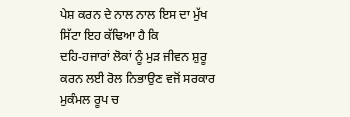ਪੇਸ਼ ਕਰਨ ਦੇ ਨਾਲ ਨਾਲ ਇਸ ਦਾ ਮੁੱਖ ਸਿੱਟਾ ਇਹ ਕੱਢਿਆ ਹੈ ਕਿ
ਦਹਿ-ਹਜਾਰਾਂ ਲੋਕਾਂ ਨੂੰ ਮੁੜ ਜੀਵਨ ਸ਼ੁਰੂ ਕਰਨ ਲਈ ਰੋਲ ਨਿਭਾਉਣ ਵਜੋਂ ਸਰਕਾਰ ਮੁਕੰਮਲ ਰੂਪ ਚ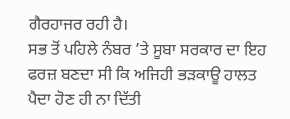ਗੈਰਹਾਜਰ ਰਹੀ ਹੈ।
ਸਭ ਤੋਂ ਪਹਿਲੇ ਨੰਬਰ ’ਤੇ ਸੂਬਾ ਸਰਕਾਰ ਦਾ ਇਹ
ਫਰਜ਼ ਬਣਦਾ ਸੀ ਕਿ ਅਜਿਹੀ ਭੜਕਾਊ ਹਾਲਤ ਪੈਦਾ ਹੋਣ ਹੀ ਨਾ ਦਿੱਤੀ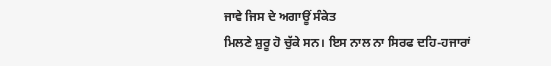ਜਾਵੇ ਜਿਸ ਦੇ ਅਗਾਊਂ ਸੰਕੇਤ
ਮਿਲਣੇ ਸ਼ੁਰੂ ਹੋ ਚੁੱਕੇ ਸਨ। ਇਸ ਨਾਲ ਨਾ ਸਿਰਫ ਦਹਿ-ਹਜਾਰਾਂ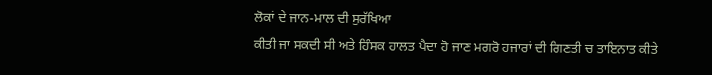ਲੋਕਾਂ ਦੇ ਜਾਨ-ਮਾਲ ਦੀ ਸੁਰੱਖਿਆ
ਕੀਤੀ ਜਾ ਸਕਦੀ ਸੀ ਅਤੇ ਹਿੰਸਕ ਹਾਲਤ ਪੈਦਾ ਹੋ ਜਾਣ ਮਗਰੋ ਹਜਾਰਾਂ ਦੀ ਗਿਣਤੀ ਚ ਤਾਇਨਾਤ ਕੀਤੇ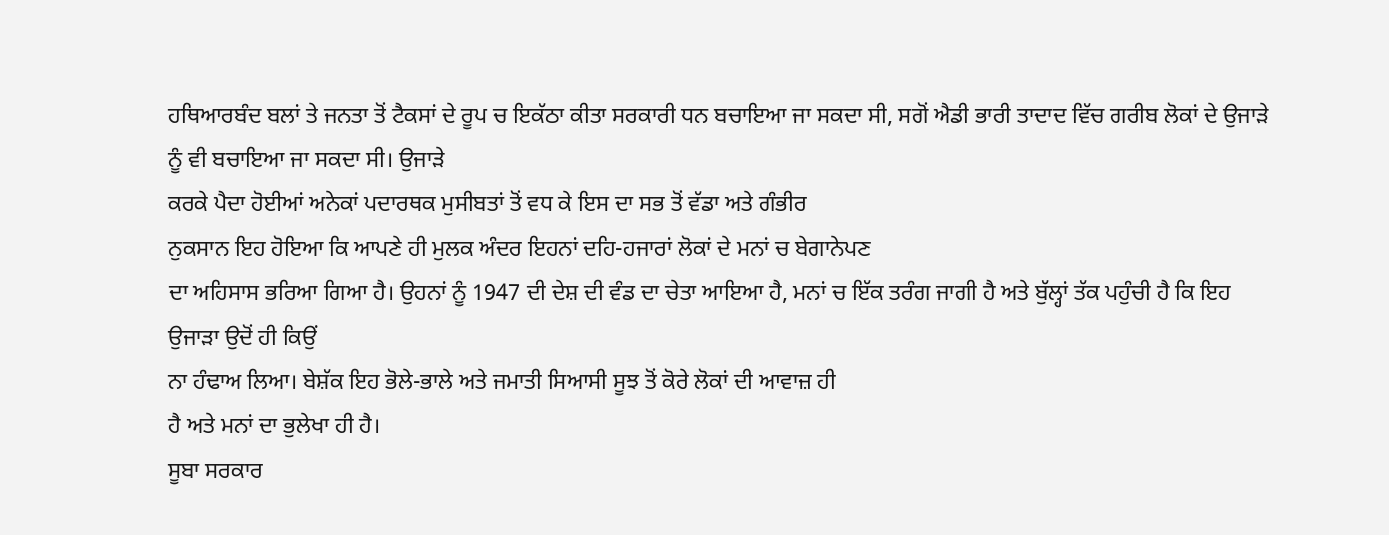ਹਥਿਆਰਬੰਦ ਬਲਾਂ ਤੇ ਜਨਤਾ ਤੋਂ ਟੈਕਸਾਂ ਦੇ ਰੂਪ ਚ ਇਕੱਠਾ ਕੀਤਾ ਸਰਕਾਰੀ ਧਨ ਬਚਾਇਆ ਜਾ ਸਕਦਾ ਸੀ, ਸਗੋਂ ਐਡੀ ਭਾਰੀ ਤਾਦਾਦ ਵਿੱਚ ਗਰੀਬ ਲੋਕਾਂ ਦੇ ਉਜਾੜੇ ਨੂੰ ਵੀ ਬਚਾਇਆ ਜਾ ਸਕਦਾ ਸੀ। ਉਜਾੜੇ
ਕਰਕੇ ਪੈਦਾ ਹੋਈਆਂ ਅਨੇਕਾਂ ਪਦਾਰਥਕ ਮੁਸੀਬਤਾਂ ਤੋਂ ਵਧ ਕੇ ਇਸ ਦਾ ਸਭ ਤੋਂ ਵੱਡਾ ਅਤੇ ਗੰਭੀਰ
ਨੁਕਸਾਨ ਇਹ ਹੋਇਆ ਕਿ ਆਪਣੇ ਹੀ ਮੁਲਕ ਅੰਦਰ ਇਹਨਾਂ ਦਹਿ-ਹਜਾਰਾਂ ਲੋਕਾਂ ਦੇ ਮਨਾਂ ਚ ਬੇਗਾਨੇਪਣ
ਦਾ ਅਹਿਸਾਸ ਭਰਿਆ ਗਿਆ ਹੈ। ਉਹਨਾਂ ਨੂੰ 1947 ਦੀ ਦੇਸ਼ ਦੀ ਵੰਡ ਦਾ ਚੇਤਾ ਆਇਆ ਹੈ, ਮਨਾਂ ਚ ਇੱਕ ਤਰੰਗ ਜਾਗੀ ਹੈ ਅਤੇ ਬੁੱਲ੍ਹਾਂ ਤੱਕ ਪਹੁੰਚੀ ਹੈ ਕਿ ਇਹ ਉਜਾੜਾ ਉਦੋਂ ਹੀ ਕਿਉਂ
ਨਾ ਹੰਢਾਅ ਲਿਆ। ਬੇਸ਼ੱਕ ਇਹ ਭੋਲੇ-ਭਾਲੇ ਅਤੇ ਜਮਾਤੀ ਸਿਆਸੀ ਸੂਝ ਤੋਂ ਕੋਰੇ ਲੋਕਾਂ ਦੀ ਆਵਾਜ਼ ਹੀ
ਹੈ ਅਤੇ ਮਨਾਂ ਦਾ ਭੁਲੇਖਾ ਹੀ ਹੈ।
ਸੂਬਾ ਸਰਕਾਰ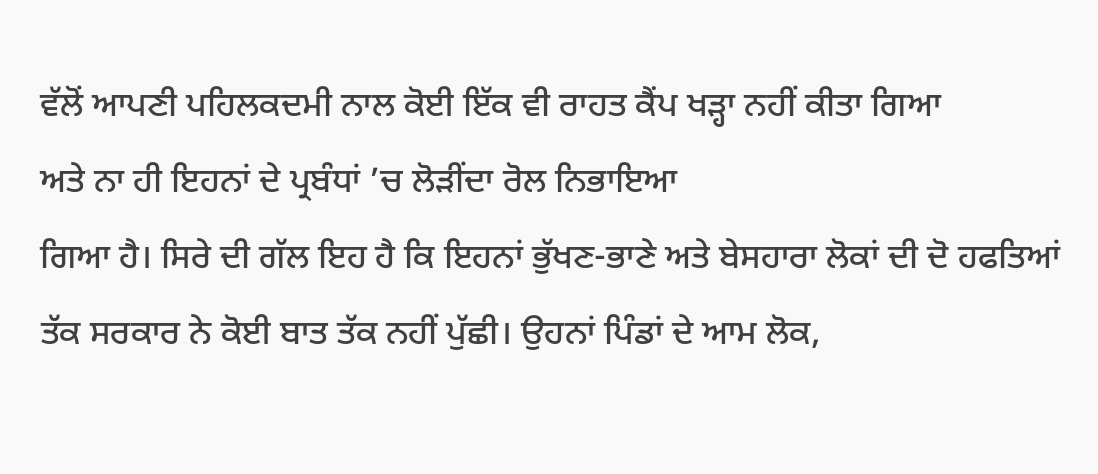ਵੱਲੋਂ ਆਪਣੀ ਪਹਿਲਕਦਮੀ ਨਾਲ ਕੋਈ ਇੱਕ ਵੀ ਰਾਹਤ ਕੈਂਪ ਖੜ੍ਹਾ ਨਹੀਂ ਕੀਤਾ ਗਿਆ
ਅਤੇ ਨਾ ਹੀ ਇਹਨਾਂ ਦੇ ਪ੍ਰਬੰਧਾਂ ’ਚ ਲੋੜੀਂਦਾ ਰੋਲ ਨਿਭਾਇਆ
ਗਿਆ ਹੈ। ਸਿਰੇ ਦੀ ਗੱਲ ਇਹ ਹੈ ਕਿ ਇਹਨਾਂ ਭੁੱਖਣ-ਭਾਣੇ ਅਤੇ ਬੇਸਹਾਰਾ ਲੋਕਾਂ ਦੀ ਦੋ ਹਫਤਿਆਂ
ਤੱਕ ਸਰਕਾਰ ਨੇ ਕੋਈ ਬਾਤ ਤੱਕ ਨਹੀਂ ਪੁੱਛੀ। ਉਹਨਾਂ ਪਿੰਡਾਂ ਦੇ ਆਮ ਲੋਕ,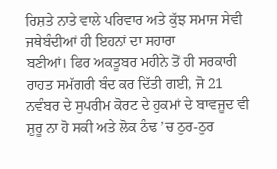ਰਿਸ਼ਤੇ ਨਾਤੇ ਵਾਲੇ ਪਰਿਵਾਰ ਅਤੇ ਕੁੱਝ ਸਮਾਜ ਸੇਵੀ ਜਥੇਬੰਦੀਆਂ ਹੀ ਇਹਨਾਂ ਦਾ ਸਹਾਰਾ
ਬਣੀਆਂ। ਫਿਰ ਅਕਤੂਬਰ ਮਹੀਨੇ ਤੋਂ ਹੀ ਸਰਕਾਰੀ ਰਾਹਤ ਸਮੱਗਰੀ ਬੰਦ ਕਰ ਦਿੱਤੀ ਗਈ, ਜੋ 21 ਨਵੰਬਰ ਦੇ ਸੁਪਰੀਮ ਕੋਰਟ ਦੇ ਹੁਕਮਾਂ ਦੇ ਬਾਵਜੂਦ ਵੀ ਸ਼ੁਰੂ ਨਾ ਹੋ ਸਕੀ ਅਤੇ ਲੋਕ ਠੰਢ ’ਚ ਠੁਰ-ਠੁਰ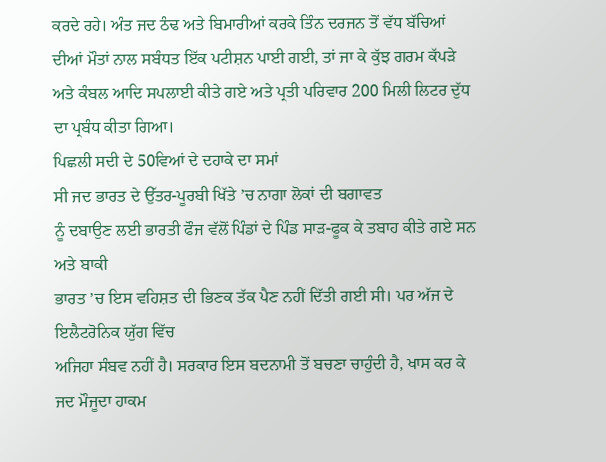ਕਰਦੇ ਰਹੇ। ਅੰਤ ਜਦ ਠੰਢ ਅਤੇ ਬਿਮਾਰੀਆਂ ਕਰਕੇ ਤਿੰਨ ਦਰਜਨ ਤੋਂ ਵੱਧ ਬੱਚਿਆਂ
ਦੀਆਂ ਮੌਤਾਂ ਨਾਲ ਸਬੰਧਤ ਇੱਕ ਪਟੀਸ਼ਨ ਪਾਈ ਗਈ, ਤਾਂ ਜਾ ਕੇ ਕੁੱਝ ਗਰਮ ਕੱਪੜੇ ਅਤੇ ਕੰਬਲ ਆਦਿ ਸਪਲਾਈ ਕੀਤੇ ਗਏ ਅਤੇ ਪ੍ਰਤੀ ਪਰਿਵਾਰ 200 ਮਿਲੀ ਲਿਟਰ ਦੁੱਧ ਦਾ ਪ੍ਰਬੰਧ ਕੀਤਾ ਗਿਆ।
ਪਿਛਲੀ ਸਦੀ ਦੇ 50ਵਿਆਂ ਦੇ ਦਹਾਕੇ ਦਾ ਸਮਾਂ
ਸੀ ਜਦ ਭਾਰਤ ਦੇ ਉੱਤਰ-ਪੂਰਬੀ ਖਿੱਤੇ ’ਚ ਨਾਗਾ ਲੋਕਾਂ ਦੀ ਬਗਾਵਤ
ਨੂੰ ਦਬਾਉਣ ਲਈ ਭਾਰਤੀ ਫੌਜ ਵੱਲੋਂ ਪਿੰਡਾਂ ਦੇ ਪਿੰਡ ਸਾੜ-ਫੂਕ ਕੇ ਤਬਾਹ ਕੀਤੇ ਗਏ ਸਨ ਅਤੇ ਬਾਕੀ
ਭਾਰਤ ’ਚ ਇਸ ਵਹਿਸ਼ਤ ਦੀ ਭਿਣਕ ਤੱਕ ਪੈਣ ਨਹੀਂ ਦਿੱਤੀ ਗਈ ਸੀ। ਪਰ ਅੱਜ ਦੇ ਇਲੈਟਰੋਨਿਕ ਯੁੱਗ ਵਿੱਚ
ਅਜਿਹਾ ਸੰਬਵ ਨਹੀਂ ਹੈ। ਸਰਕਾਰ ਇਸ ਬਦਨਾਮੀ ਤੋਂ ਬਚਣਾ ਚਾਹੁੰਦੀ ਹੈ, ਖਾਸ ਕਰ ਕੇ ਜਦ ਮੌਜੂਦਾ ਹਾਕਮ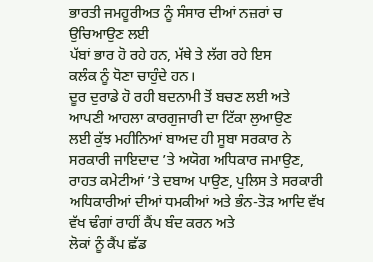ਭਾਰਤੀ ਜਮਹੂਰੀਅਤ ਨੂੰ ਸੰਸਾਰ ਦੀਆਂ ਨਜ਼ਰਾਂ ਚ ਉਚਿਆਉਣ ਲਈ
ਪੱਬਾਂ ਭਾਰ ਹੋ ਰਹੇ ਹਨ, ਮੱਥੇ ਤੇ ਲੱਗ ਰਹੇ ਇਸ
ਕਲੰਕ ਨੂੰ ਧੋਣਾ ਚਾਹੁੰਦੇ ਹਨ।
ਦੂਰ ਦੁਰਾਡੇ ਹੋ ਰਹੀ ਬਦਨਾਮੀ ਤੋਂ ਬਚਣ ਲਈ ਅਤੇ ਆਪਣੀ ਆਹਲਾ ਕਾਰਗੁਜਾਰੀ ਦਾ ਟਿੱਕਾ ਲੁਆਉਣ
ਲਈ ਕੁੱਝ ਮਹੀਨਿਆਂ ਬਾਅਦ ਹੀ ਸੂਬਾ ਸਰਕਾਰ ਨੇ ਸਰਕਾਰੀ ਜਾਇਦਾਦ ’ਤੇ ਅਯੋਗ ਅਧਿਕਾਰ ਜਮਾਉਣ, ਰਾਹਤ ਕਮੇਟੀਆਂ ’ਤੇ ਦਬਾਅ ਪਾਉਣ, ਪੁਲਿਸ ਤੇ ਸਰਕਾਰੀ
ਅਧਿਕਾਰੀਆਂ ਦੀਆਂ ਧਮਕੀਆਂ ਅਤੇ ਭੰਨ-ਤੋੜ ਆਦਿ ਵੱਖ ਵੱਖ ਢੰਗਾਂ ਰਾਹੀਂ ਕੈਂਪ ਬੰਦ ਕਰਨ ਅਤੇ
ਲੋਕਾਂ ਨੂੰ ਕੈਂਪ ਛੱਡ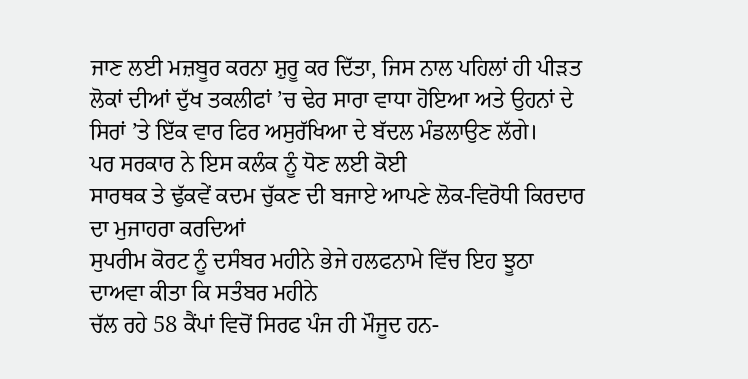ਜਾਣ ਲਈ ਮਜ਼ਬੂਰ ਕਰਨਾ ਸ਼ੁਰੂ ਕਰ ਦਿੱਤਾ, ਜਿਸ ਨਾਲ ਪਹਿਲਾਂ ਹੀ ਪੀੜਤ ਲੋਕਾਂ ਦੀਆਂ ਦੁੱਖ ਤਕਲੀਫਾਂ ’ਚ ਢੇਰ ਸਾਰਾ ਵਾਧਾ ਹੋਇਆ ਅਤੇ ਉਹਨਾਂ ਦੇ ਸਿਰਾਂ ’ਤੇ ਇੱਕ ਵਾਰ ਫਿਰ ਅਸੁਰੱਖਿਆ ਦੇ ਬੱਦਲ ਮੰਡਲਾਉਣ ਲੱਗੇ।
ਪਰ ਸਰਕਾਰ ਨੇ ਇਸ ਕਲੰਕ ਨੂੰ ਧੋਣ ਲਈ ਕੋਈ
ਸਾਰਥਕ ਤੇ ਢੁੱਕਵੇਂ ਕਦਮ ਚੁੱਕਣ ਦੀ ਬਜਾਏ ਆਪਣੇ ਲੋਕ-ਵਿਰੋਧੀ ਕਿਰਦਾਰ ਦਾ ਮੁਜਾਹਰਾ ਕਰਦਿਆਂ
ਸੁਪਰੀਮ ਕੋਰਟ ਨੂੰ ਦਸੰਬਰ ਮਹੀਨੇ ਭੇਜੇ ਹਲਫਨਾਮੇ ਵਿੱਚ ਇਹ ਝੂਠਾ ਦਾਅਵਾ ਕੀਤਾ ਕਿ ਸਤੰਬਰ ਮਹੀਨੇ
ਚੱਲ ਰਹੇ 58 ਕੈਂਪਾਂ ਵਿਚੋਂ ਸਿਰਫ ਪੰਜ ਹੀ ਮੌਜੂਦ ਹਨ-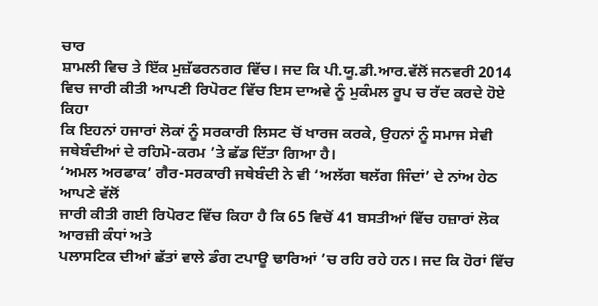ਚਾਰ
ਸ਼ਾਮਲੀ ਵਿਚ ਤੇ ਇੱਕ ਮੁਜ਼ੱਫਰਨਗਰ ਵਿੱਚ। ਜਦ ਕਿ ਪੀ.ਯੂ.ਡੀ.ਆਰ.ਵੱਲੋਂ ਜਨਵਰੀ 2014 ਵਿਚ ਜਾਰੀ ਕੀਤੀ ਆਪਣੀ ਰਿਪੋਰਟ ਵਿੱਚ ਇਸ ਦਾਅਵੇ ਨੂੰ ਮੁਕੰਮਲ ਰੂਪ ਚ ਰੱਦ ਕਰਦੇ ਹੋਏ ਕਿਹਾ
ਕਿ ਇਹਨਾਂ ਹਜਾਰਾਂ ਲੋਕਾਂ ਨੂੰ ਸਰਕਾਰੀ ਲਿਸਟ ਚੋਂ ਖਾਰਜ ਕਰਕੇ, ਉਹਨਾਂ ਨੂੰ ਸਮਾਜ ਸੇਵੀ ਜਥੇਬੰਦੀਆਂ ਦੇ ਰਹਿਮੋ-ਕਰਮ ’ਤੇ ਛੱਡ ਦਿੱਤਾ ਗਿਆ ਹੈ।
‘ਅਮਲ ਅਰਫਾਕ’ ਗੈਰ-ਸਰਕਾਰੀ ਜਥੇਬੰਦੀ ਨੇ ਵੀ ‘ਅਲੱਗ ਥਲੱਗ ਜਿੰਦਾਂ’ ਦੇ ਨਾਂਅ ਹੇਠ ਆਪਣੇ ਵੱਲੋਂ
ਜਾਰੀ ਕੀਤੀ ਗਈ ਰਿਪੋਰਟ ਵਿੱਚ ਕਿਹਾ ਹੈ ਕਿ 65 ਵਿਚੋਂ 41 ਬਸਤੀਆਂ ਵਿੱਚ ਹਜ਼ਾਰਾਂ ਲੋਕ ਆਰਜ਼ੀ ਕੰਧਾਂ ਅਤੇ
ਪਲਾਸਟਿਕ ਦੀਆਂ ਛੱਤਾਂ ਵਾਲੇ ਡੰਗ ਟਪਾਊ ਢਾਰਿਆਂ ’ਚ ਰਹਿ ਰਹੇ ਹਨ। ਜਦ ਕਿ ਹੋਰਾਂ ਵਿੱਚ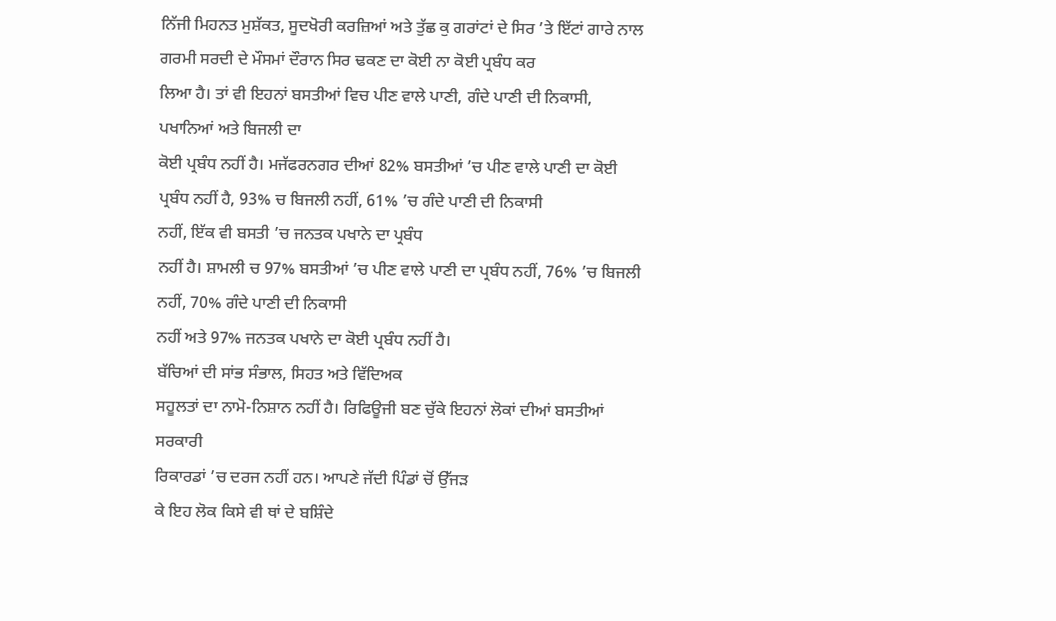ਨਿੱਜੀ ਮਿਹਨਤ ਮੁਸ਼ੱਕਤ, ਸੂਦਖੋਰੀ ਕਰਜ਼ਿਆਂ ਅਤੇ ਤੁੱਛ ਕੁ ਗਰਾਂਟਾਂ ਦੇ ਸਿਰ ’ਤੇ ਇੱਟਾਂ ਗਾਰੇ ਨਾਲ ਗਰਮੀ ਸਰਦੀ ਦੇ ਮੌਸਮਾਂ ਦੌਰਾਨ ਸਿਰ ਢਕਣ ਦਾ ਕੋਈ ਨਾ ਕੋਈ ਪ੍ਰਬੰਧ ਕਰ
ਲਿਆ ਹੈ। ਤਾਂ ਵੀ ਇਹਨਾਂ ਬਸਤੀਆਂ ਵਿਚ ਪੀਣ ਵਾਲੇ ਪਾਣੀ, ਗੰਦੇ ਪਾਣੀ ਦੀ ਨਿਕਾਸੀ, ਪਖਾਨਿਆਂ ਅਤੇ ਬਿਜਲੀ ਦਾ
ਕੋਈ ਪ੍ਰਬੰਧ ਨਹੀਂ ਹੈ। ਮਜੱਫਰਨਗਰ ਦੀਆਂ 82% ਬਸਤੀਆਂ ’ਚ ਪੀਣ ਵਾਲੇ ਪਾਣੀ ਦਾ ਕੋਈ ਪ੍ਰਬੰਧ ਨਹੀਂ ਹੈ, 93% ਚ ਬਿਜਲੀ ਨਹੀਂ, 61% ’ਚ ਗੰਦੇ ਪਾਣੀ ਦੀ ਨਿਕਾਸੀ
ਨਹੀਂ, ਇੱਕ ਵੀ ਬਸਤੀ ’ਚ ਜਨਤਕ ਪਖਾਨੇ ਦਾ ਪ੍ਰਬੰਧ
ਨਹੀਂ ਹੈ। ਸ਼ਾਮਲੀ ਚ 97% ਬਸਤੀਆਂ ’ਚ ਪੀਣ ਵਾਲੇ ਪਾਣੀ ਦਾ ਪ੍ਰਬੰਧ ਨਹੀਂ, 76% ’ਚ ਬਿਜਲੀ ਨਹੀਂ, 70% ਗੰਦੇ ਪਾਣੀ ਦੀ ਨਿਕਾਸੀ
ਨਹੀਂ ਅਤੇ 97% ਜਨਤਕ ਪਖਾਨੇ ਦਾ ਕੋਈ ਪ੍ਰਬੰਧ ਨਹੀਂ ਹੈ।
ਬੱਚਿਆਂ ਦੀ ਸਾਂਭ ਸੰਭਾਲ, ਸਿਹਤ ਅਤੇ ਵਿੱਦਿਅਕ
ਸਹੂਲਤਾਂ ਦਾ ਨਾਮੋ-ਨਿਸ਼ਾਨ ਨਹੀਂ ਹੈ। ਰਿਫਿਊਜੀ ਬਣ ਚੁੱਕੇ ਇਹਨਾਂ ਲੋਕਾਂ ਦੀਆਂ ਬਸਤੀਆਂ ਸਰਕਾਰੀ
ਰਿਕਾਰਡਾਂ ’ਚ ਦਰਜ ਨਹੀਂ ਹਨ। ਆਪਣੇ ਜੱਦੀ ਪਿੰਡਾਂ ਚੋਂ ਉੱਜੜ
ਕੇ ਇਹ ਲੋਕ ਕਿਸੇ ਵੀ ਥਾਂ ਦੇ ਬਸ਼ਿੰਦੇ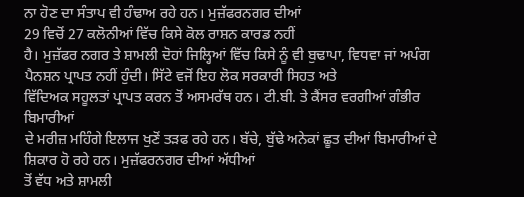ਨਾ ਹੋਣ ਦਾ ਸੰਤਾਪ ਵੀ ਹੰਢਾਅ ਰਹੇ ਹਨ। ਮੁਜ਼ੱਫਰਨਗਰ ਦੀਆਂ
29 ਵਿਚੋਂ 27 ਕਲੋਨੀਆਂ ਵਿੱਚ ਕਿਸੇ ਕੋਲ ਰਾਸ਼ਨ ਕਾਰਡ ਨਹੀਂ
ਹੈ। ਮੁਜ਼ੱਫਰ ਨਗਰ ਤੇ ਸ਼ਾਮਲੀ ਦੋਹਾਂ ਜਿਲ੍ਹਿਆਂ ਵਿੱਚ ਕਿਸੇ ਨੂੰ ਵੀ ਬੁਢਾਪਾ, ਵਿਧਵਾ ਜਾਂ ਅਪੰਗ ਪੈਨਸ਼ਨ ਪ੍ਰਾਪਤ ਨਹੀਂ ਹੁੰਦੀ। ਸਿੱਟੇ ਵਜੋਂ ਇਹ ਲੋਕ ਸਰਕਾਰੀ ਸਿਹਤ ਅਤੇ
ਵਿੱਦਿਅਕ ਸਹੂਲਤਾਂ ਪ੍ਰਾਪਤ ਕਰਨ ਤੋਂ ਅਸਮਰੱਥ ਹਨ। ਟੀ.ਬੀ. ਤੇ ਕੈਂਸਰ ਵਰਗੀਆਂ ਗੰਭੀਰ ਬਿਮਾਰੀਆਂ
ਦੇ ਮਰੀਜ਼ ਮਹਿੰਗੇ ਇਲਾਜ ਖੁਣੋਂ ਤੜਫ ਰਹੇ ਹਨ। ਬੱਚੇ, ਬੁੱਢੇ ਅਨੇਕਾਂ ਛੂਤ ਦੀਆਂ ਬਿਮਾਰੀਆਂ ਦੇ ਸ਼ਿਕਾਰ ਹੋ ਰਹੇ ਹਨ। ਮੁਜ਼ੱਫਰਨਗਰ ਦੀਆਂ ਅੱਧੀਆਂ
ਤੋਂ ਵੱਧ ਅਤੇ ਸ਼ਾਮਲੀ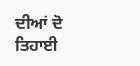ਦੀਆਂ ਦੋ ਤਿਹਾਈ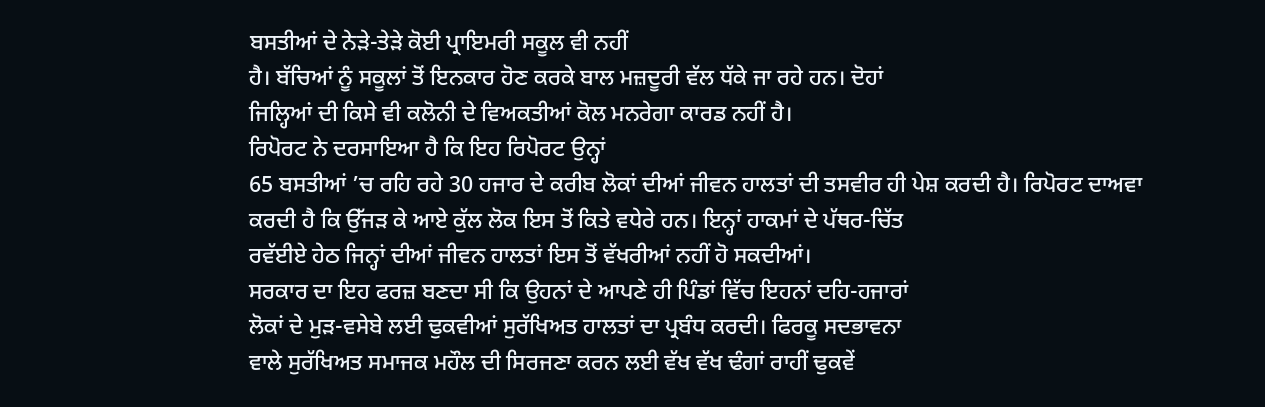ਬਸਤੀਆਂ ਦੇ ਨੇੜੇ-ਤੇੜੇ ਕੋਈ ਪ੍ਰਾਇਮਰੀ ਸਕੂਲ ਵੀ ਨਹੀਂ
ਹੈ। ਬੱਚਿਆਂ ਨੂੰ ਸਕੂਲਾਂ ਤੋਂ ਇਨਕਾਰ ਹੋਣ ਕਰਕੇ ਬਾਲ ਮਜ਼ਦੂਰੀ ਵੱਲ ਧੱਕੇ ਜਾ ਰਹੇ ਹਨ। ਦੋਹਾਂ
ਜਿਲ੍ਹਿਆਂ ਦੀ ਕਿਸੇ ਵੀ ਕਲੋਨੀ ਦੇ ਵਿਅਕਤੀਆਂ ਕੋਲ ਮਨਰੇਗਾ ਕਾਰਡ ਨਹੀਂ ਹੈ।
ਰਿਪੋਰਟ ਨੇ ਦਰਸਾਇਆ ਹੈ ਕਿ ਇਹ ਰਿਪੋਰਟ ਉਨ੍ਹਾਂ
65 ਬਸਤੀਆਂ ’ਚ ਰਹਿ ਰਹੇ 30 ਹਜਾਰ ਦੇ ਕਰੀਬ ਲੋਕਾਂ ਦੀਆਂ ਜੀਵਨ ਹਾਲਤਾਂ ਦੀ ਤਸਵੀਰ ਹੀ ਪੇਸ਼ ਕਰਦੀ ਹੈ। ਰਿਪੋਰਟ ਦਾਅਵਾ
ਕਰਦੀ ਹੈ ਕਿ ਉੱਜੜ ਕੇ ਆਏ ਕੁੱਲ ਲੋਕ ਇਸ ਤੋਂ ਕਿਤੇ ਵਧੇਰੇ ਹਨ। ਇਨ੍ਹਾਂ ਹਾਕਮਾਂ ਦੇ ਪੱਥਰ-ਚਿੱਤ
ਰਵੱਈਏ ਹੇਠ ਜਿਨ੍ਹਾਂ ਦੀਆਂ ਜੀਵਨ ਹਾਲਤਾਂ ਇਸ ਤੋਂ ਵੱਖਰੀਆਂ ਨਹੀਂ ਹੋ ਸਕਦੀਆਂ।
ਸਰਕਾਰ ਦਾ ਇਹ ਫਰਜ਼ ਬਣਦਾ ਸੀ ਕਿ ਉਹਨਾਂ ਦੇ ਆਪਣੇ ਹੀ ਪਿੰਡਾਂ ਵਿੱਚ ਇਹਨਾਂ ਦਹਿ-ਹਜਾਰਾਂ
ਲੋਕਾਂ ਦੇ ਮੁੜ-ਵਸੇਬੇ ਲਈ ਢੁਕਵੀਆਂ ਸੁਰੱਖਿਅਤ ਹਾਲਤਾਂ ਦਾ ਪ੍ਰਬੰਧ ਕਰਦੀ। ਫਿਰਕੂ ਸਦਭਾਵਨਾ
ਵਾਲੇ ਸੁਰੱਖਿਅਤ ਸਮਾਜਕ ਮਹੌਲ ਦੀ ਸਿਰਜਣਾ ਕਰਨ ਲਈ ਵੱਖ ਵੱਖ ਢੰਗਾਂ ਰਾਹੀਂ ਢੁਕਵੇਂ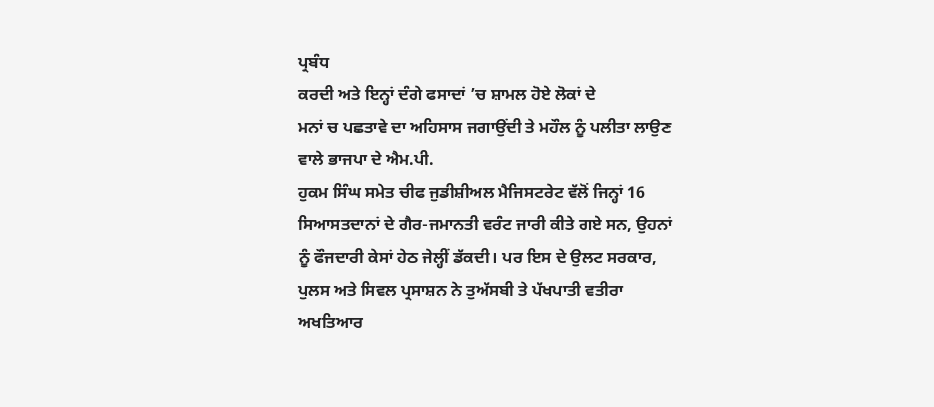ਪ੍ਰਬੰਧ
ਕਰਦੀ ਅਤੇ ਇਨ੍ਹਾਂ ਦੰਗੇ ਫਸਾਦਾਂ ’ਚ ਸ਼ਾਮਲ ਹੋਏ ਲੋਕਾਂ ਦੇ
ਮਨਾਂ ਚ ਪਛਤਾਵੇ ਦਾ ਅਹਿਸਾਸ ਜਗਾਉਂਦੀ ਤੇ ਮਹੌਲ ਨੂੰ ਪਲੀਤਾ ਲਾਉਣ ਵਾਲੇ ਭਾਜਪਾ ਦੇ ਐਮ.ਪੀ.
ਹੁਕਮ ਸਿੰਘ ਸਮੇਤ ਚੀਫ ਜੁਡੀਸ਼ੀਅਲ ਮੈਜਿਸਟਰੇਟ ਵੱਲੋਂ ਜਿਨ੍ਹਾਂ 16 ਸਿਆਸਤਦਾਨਾਂ ਦੇ ਗੈਰ-ਜਮਾਨਤੀ ਵਰੰਟ ਜਾਰੀ ਕੀਤੇ ਗਏ ਸਨ, ਉਹਨਾਂ ਨੂੰ ਫੌਜਦਾਰੀ ਕੇਸਾਂ ਹੇਠ ਜੇਲ੍ਹੀਂ ਡੱਕਦੀ। ਪਰ ਇਸ ਦੇ ਉਲਟ ਸਰਕਾਰ, ਪੁਲਸ ਅਤੇ ਸਿਵਲ ਪ੍ਰਸਾਸ਼ਨ ਨੇ ਤੁਅੱਸਬੀ ਤੇ ਪੱਖਪਾਤੀ ਵਤੀਰਾ ਅਖਤਿਆਰ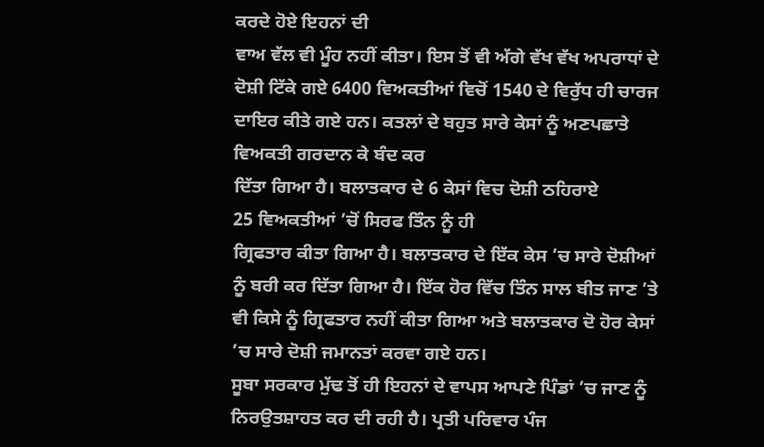ਕਰਦੇ ਹੋਏ ਇਹਨਾਂ ਦੀ
ਵਾਅ ਵੱਲ ਵੀ ਮੂੰਹ ਨਹੀਂ ਕੀਤਾ। ਇਸ ਤੋਂ ਵੀ ਅੱਗੇ ਵੱਖ ਵੱਖ ਅਪਰਾਧਾਂ ਦੇ ਦੋਸ਼ੀ ਟਿੱਕੇ ਗਏ 6400 ਵਿਅਕਤੀਆਂ ਵਿਚੋਂ 1540 ਦੇ ਵਿਰੁੱਧ ਹੀ ਚਾਰਜ
ਦਾਇਰ ਕੀਤੇ ਗਏ ਹਨ। ਕਤਲਾਂ ਦੇ ਬਹੁਤ ਸਾਰੇ ਕੇਸਾਂ ਨੂੰ ਅਣਪਛਾਤੇ ਵਿਅਕਤੀ ਗਰਦਾਨ ਕੇ ਬੰਦ ਕਰ
ਦਿੱਤਾ ਗਿਆ ਹੈ। ਬਲਾਤਕਾਰ ਦੇ 6 ਕੇਸਾਂ ਵਿਚ ਦੋਸ਼ੀ ਠਹਿਰਾਏ
25 ਵਿਅਕਤੀਆਂ ’ਚੋਂ ਸਿਰਫ ਤਿੰਨ ਨੂੰ ਹੀ
ਗ੍ਰਿਫਤਾਰ ਕੀਤਾ ਗਿਆ ਹੈ। ਬਲਾਤਕਾਰ ਦੇ ਇੱਕ ਕੇਸ ’ਚ ਸਾਰੇ ਦੋਸ਼ੀਆਂ ਨੂੰ ਬਰੀ ਕਰ ਦਿੱਤਾ ਗਿਆ ਹੈ। ਇੱਕ ਹੋਰ ਵਿੱਚ ਤਿੰਨ ਸਾਲ ਬੀਤ ਜਾਣ ’ਤੇ ਵੀ ਕਿਸੇ ਨੂੰ ਗ੍ਰਿਫਤਾਰ ਨਹੀਂ ਕੀਤਾ ਗਿਆ ਅਤੇ ਬਲਾਤਕਾਰ ਦੋ ਹੋਰ ਕੇਸਾਂ ’ਚ ਸਾਰੇ ਦੋਸ਼ੀ ਜਮਾਨਤਾਂ ਕਰਵਾ ਗਏ ਹਨ।
ਸੂਬਾ ਸਰਕਾਰ ਮੁੱਢ ਤੋਂ ਹੀ ਇਹਨਾਂ ਦੇ ਵਾਪਸ ਆਪਣੇ ਪਿੰਡਾਂ ’ਚ ਜਾਣ ਨੂੰ ਨਿਰਉਤਸ਼ਾਹਤ ਕਰ ਦੀ ਰਹੀ ਹੈ। ਪ੍ਰਤੀ ਪਰਿਵਾਰ ਪੰਜ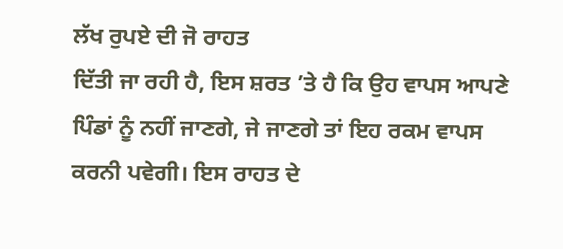ਲੱਖ ਰੁਪਏ ਦੀ ਜੋ ਰਾਹਤ
ਦਿੱਤੀ ਜਾ ਰਹੀ ਹੈ, ਇਸ ਸ਼ਰਤ ’ਤੇ ਹੈ ਕਿ ਉਹ ਵਾਪਸ ਆਪਣੇ ਪਿੰਡਾਂ ਨੂੰ ਨਹੀਂ ਜਾਣਗੇ, ਜੇ ਜਾਣਗੇ ਤਾਂ ਇਹ ਰਕਮ ਵਾਪਸ ਕਰਨੀ ਪਵੇਗੀ। ਇਸ ਰਾਹਤ ਦੇ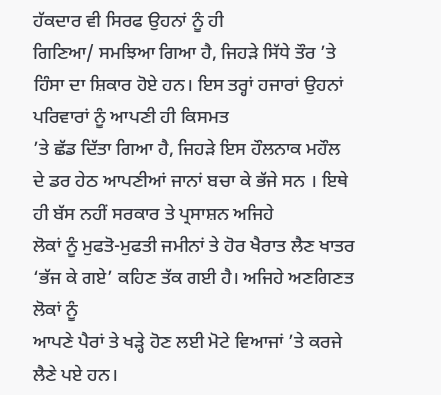ਹੱਕਦਾਰ ਵੀ ਸਿਰਫ ਉਹਨਾਂ ਨੂੰ ਹੀ
ਗਿਣਿਆ/ ਸਮਝਿਆ ਗਿਆ ਹੈ, ਜਿਹੜੇ ਸਿੱਧੇ ਤੌਰ ’ਤੇ ਹਿੰਸਾ ਦਾ ਸ਼ਿਕਾਰ ਹੋਏ ਹਨ। ਇਸ ਤਰ੍ਹਾਂ ਹਜਾਰਾਂ ਉਹਨਾਂ ਪਰਿਵਾਰਾਂ ਨੂੰ ਆਪਣੀ ਹੀ ਕਿਸਮਤ
’ਤੇ ਛੱਡ ਦਿੱਤਾ ਗਿਆ ਹੈ, ਜਿਹੜੇ ਇਸ ਹੌਲਨਾਕ ਮਹੌਲ
ਦੇ ਡਰ ਹੇਠ ਆਪਣੀਆਂ ਜਾਨਾਂ ਬਚਾ ਕੇ ਭੱਜੇ ਸਨ । ਇਥੇ ਹੀ ਬੱਸ ਨਹੀਂ ਸਰਕਾਰ ਤੇ ਪ੍ਰਸਾਸ਼ਨ ਅਜਿਹੇ
ਲੋਕਾਂ ਨੂੰ ਮੁਫਤੋ-ਮੁਫਤੀ ਜਮੀਨਾਂ ਤੇ ਹੋਰ ਖੈਰਾਤ ਲੈਣ ਖਾਤਰ ‘ਭੱਜ ਕੇ ਗਏ’ ਕਹਿਣ ਤੱਕ ਗਈ ਹੈ। ਅਜਿਹੇ ਅਣਗਿਣਤ ਲੋਕਾਂ ਨੂੰ
ਆਪਣੇ ਪੈਰਾਂ ਤੇ ਖੜ੍ਹੇ ਹੋਣ ਲਈ ਮੋਟੇ ਵਿਆਜਾਂ ’ਤੇ ਕਰਜੇ ਲੈਣੇ ਪਏ ਹਨ।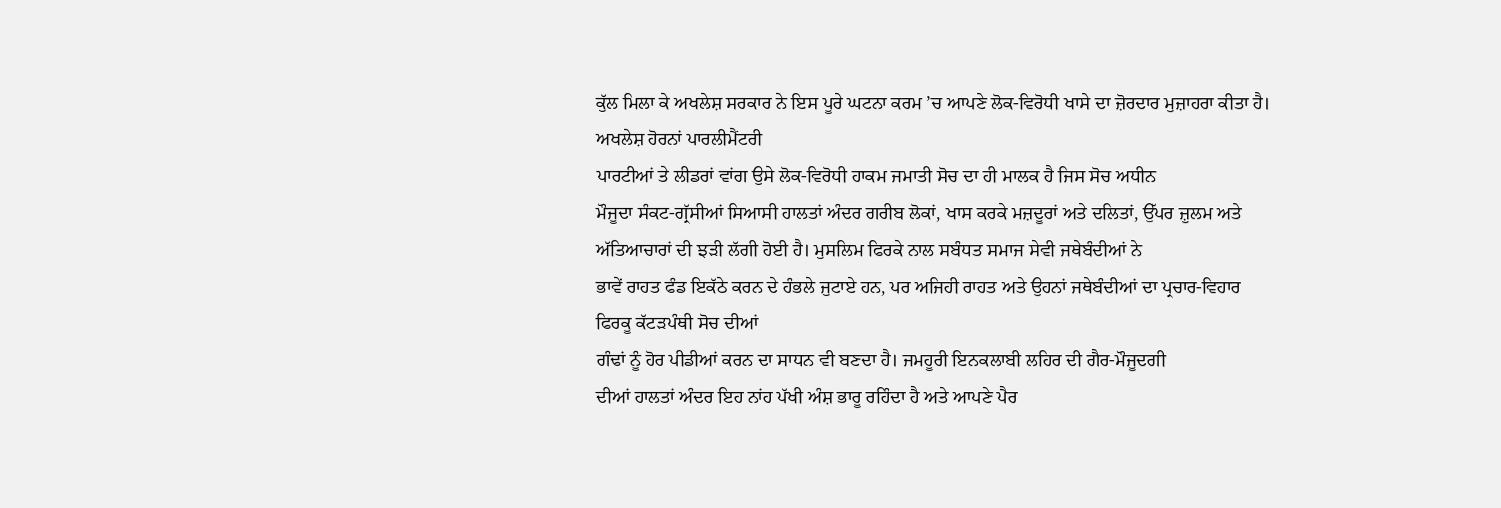ਕੁੱਲ ਮਿਲਾ ਕੇ ਅਖਲੇਸ਼ ਸਰਕਾਰ ਨੇ ਇਸ ਪੂਰੇ ਘਟਨਾ ਕਰਮ ’ਚ ਆਪਣੇ ਲੋਕ-ਵਿਰੋਧੀ ਖਾਸੇ ਦਾ ਜ਼ੋਰਦਾਰ ਮੁਜ਼ਾਹਰਾ ਕੀਤਾ ਹੈ। ਅਖਲੇਸ਼ ਹੋਰਨਾਂ ਪਾਰਲੀਮੈਂਟਰੀ
ਪਾਰਟੀਆਂ ਤੇ ਲੀਡਰਾਂ ਵਾਂਗ ਉਸੇ ਲੋਕ-ਵਿਰੋਧੀ ਹਾਕਮ ਜਮਾਤੀ ਸੋਚ ਦਾ ਹੀ ਮਾਲਕ ਹੈ ਜਿਸ ਸੋਚ ਅਧੀਨ
ਮੌਜੂਦਾ ਸੰਕਟ-ਗ੍ਰੱਸੀਆਂ ਸਿਆਸੀ ਹਾਲਤਾਂ ਅੰਦਰ ਗਰੀਬ ਲੋਕਾਂ, ਖਾਸ ਕਰਕੇ ਮਜ਼ਦੂਰਾਂ ਅਤੇ ਦਲਿਤਾਂ, ਉੱਪਰ ਜ਼ੁਲਮ ਅਤੇ
ਅੱਤਿਆਚਾਰਾਂ ਦੀ ਝੜੀ ਲੱਗੀ ਹੋਈ ਹੈ। ਮੁਸਲਿਮ ਫਿਰਕੇ ਨਾਲ ਸਬੰਧਤ ਸਮਾਜ ਸੇਵੀ ਜਥੇਬੰਦੀਆਂ ਨੇ
ਭਾਵੇਂ ਰਾਹਤ ਫੰਡ ਇਕੱਠੇ ਕਰਨ ਦੇ ਹੰਭਲੇ ਜੁਟਾਏ ਹਨ, ਪਰ ਅਜਿਹੀ ਰਾਹਤ ਅਤੇ ਉਹਨਾਂ ਜਥੇਬੰਦੀਆਂ ਦਾ ਪ੍ਰਚਾਰ-ਵਿਹਾਰ ਫਿਰਕੂ ਕੱਟੜਪੰਥੀ ਸੋਚ ਦੀਆਂ
ਗੰਢਾਂ ਨੂੰ ਹੋਰ ਪੀਡੀਆਂ ਕਰਨ ਦਾ ਸਾਧਨ ਵੀ ਬਣਦਾ ਹੈ। ਜਮਹੂਰੀ ਇਨਕਲਾਬੀ ਲਹਿਰ ਦੀ ਗੈਰ-ਮੌਜੂਦਗੀ
ਦੀਆਂ ਹਾਲਤਾਂ ਅੰਦਰ ਇਹ ਨਾਂਹ ਪੱਖੀ ਅੰਸ਼ ਭਾਰੂ ਰਹਿੰਦਾ ਹੈ ਅਤੇ ਆਪਣੇ ਪੈਰ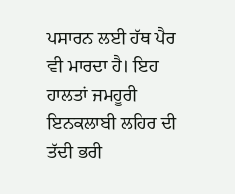ਪਸਾਰਨ ਲਈ ਹੱਥ ਪੈਰ
ਵੀ ਮਾਰਦਾ ਹੈ। ਇਹ ਹਾਲਤਾਂ ਜਮਹੂਰੀ ਇਨਕਲਾਬੀ ਲਹਿਰ ਦੀ ਤੱਦੀ ਭਰੀ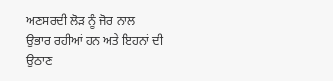ਅਣਸਰਦੀ ਲੋੜ ਨੂੰ ਜੋਰ ਨਾਲ
ਉਭਾਰ ਰਹੀਆਂ ਹਨ ਅਤੇ ਇਹਨਾਂ ਦੀ ਉਠਾਣ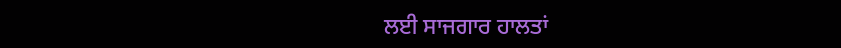ਲਈ ਸਾਜਗਾਰ ਹਾਲਤਾਂ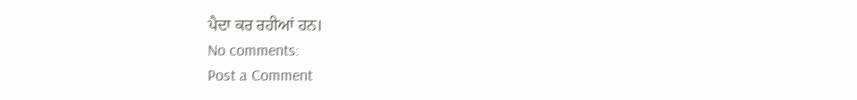ਪੈਦਾ ਕਰ ਰਹੀਆਂ ਹਨ।
No comments:
Post a Comment